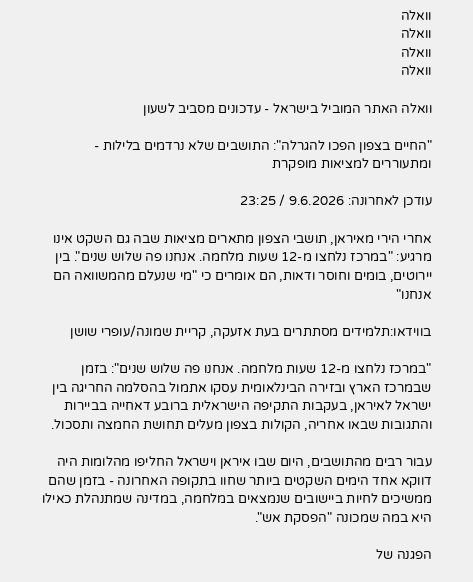וואלה
וואלה
וואלה
וואלה

וואלה האתר המוביל בישראל - עדכונים מסביב לשעון

"החיים בצפון הפכו להגרלה": התושבים שלא נרדמים בלילות - ומתעוררים למציאות מופקרת

עודכן לאחרונה: 9.6.2026 / 23:25

אחרי הירי מאיראן, תושבי הצפון מתארים מציאות שבה גם השקט אינו מרגיע: "במרכז נלחצו מ-12 שעות מלחמה. אנחנו פה שלוש שנים". בין יירוטים, בומים וחוסר ודאות, הם אומרים כי "מי שנעלם מהמשוואה הם אנחנו"

בווידאו:תלמידים מסתתרים בעת אזעקה, קריית שמונה/עופרי שושן

"במרכז נלחצו מ-12 שעות מלחמה. אנחנו פה שלוש שנים": בזמן שבמרכז הארץ ובזירה הבינלאומית עסקו אתמול בהסלמה החריגה בין ישראל לאיראן, בעקבות התקיפה הישראלית ברובע דאחייה בביירות והתגובות שבאו אחריה, הקולות בצפון מעלים תחושת החמצה ותסכול.

עבור רבים מהתושבים, היום שבו איראן וישראל החליפו מהלומות היה דווקא אחד הימים השקטים ביותר שחוו בתקופה האחרונה - בזמן שהם ממשיכים לחיות ביישובים שנמצאים במלחמה, במדינה שמתנהלת כאילו היא במה שמכונה "הפסקת אש".

הפגנה של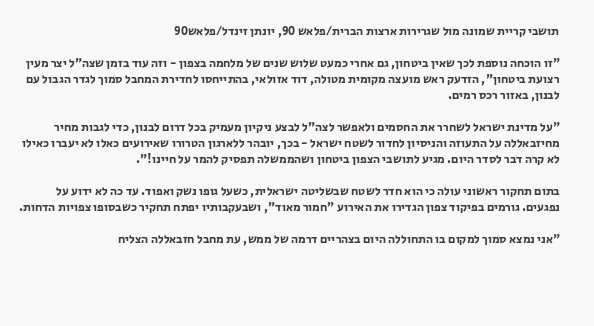תושבי קריית שמונה מול שגרירות ארצות הברית/פלאש 90, יונתן זינדל/פלאש90

"זו הוכחה נוספת לכך שאין ביטחון, גם אחרי כמעט שלוש שנים של מלחמה בצפון - וזה עוד בזמן שצה"ל יצר מעין רצועת ביטחון", הזדעק ראש מועצה מקומית מטולה, דוד אזולאי, בהתייחסו לחדירת המחבל סמוך לגדר הגבול עם לבנון, באזור רכס רמים.

"על מדינת ישראל לשחרר את החסמים ולאפשר לצה"ל לבצע ניקיון מעמיק בכל דרום לבנון, כדי לגבות מחיר מחיזבאללה על התעוזה והניסיון לחדור לשטח ישראל - בכך, יובהר ללארגון הטרורו שאירועים כאלו לא יעברו כאילו לא קרה דבר לסדר היום. מגיע לתושבי הצפון ביטחון ושהממשלה תפסיק להמר על חיינו!".

בתום תחקור ראשוני עולה כי הוא חדר לשטח שבשליטה ישראלית, כשעל גופו נשק ואפוד. עד כה לא ידוע על נפגעים. גורמים בפיקוד צפון הגדירו את האירוע "חמור מאוד", ושבעקבותיו יפתח תחקיר כשבסופו צפויות הדחות.

"אני נמצא סמוך למקום בו התחוללה היום בצהריים דרמה של ממש, עת מחבל חזבאללה הצליח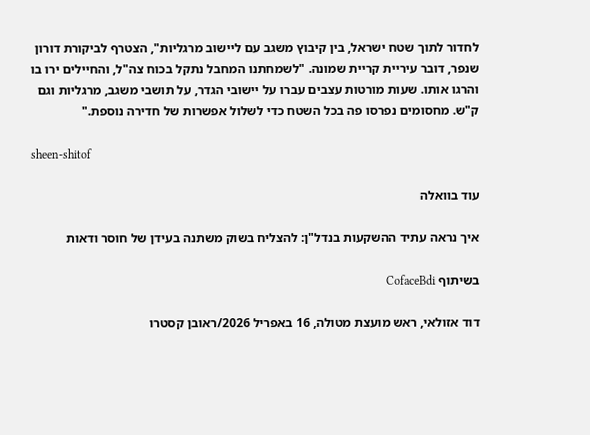לחדור לתוך שטח ישראל, בין קיבוץ משגב עם ליישוב מרגליות", הצטרף לביקורת דורון שנפר, דובר עיריית קריית שמונה. "לשמחתנו המחבל נתקל בכוח צה"ל, והחיילים ירו בו והרגו אותו. שעות מורטות עצבים עברו על יישובי הגדר, על תושבי משגב, מרגליות וגם ק"ש. מחסומים נפרסו פה בכל השטח כדי לשלול אפשרות של חדירה נוספת."

sheen-shitof

עוד בוואלה

איך נראה עתיד ההשקעות בנדל"ן: להצליח בשוק משתנה בעידן של חוסר ודאות

בשיתוף CofaceBdi

דוד אזולאי, ראש מועצת מטולה, 16 באפריל 2026/ראובן קסטרו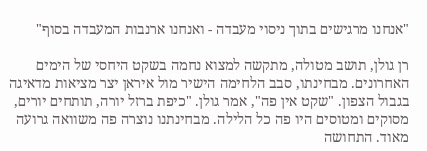"אנחנו מרגישים בתוך ניסוי מעבדה - ואנחנו ארנבות המעבדה בסוף"

רן גולן, תושב מטולה, מתקשה למצוא נחמה בשקט היחסי של הימים האחרונים. מבחינתו, סבב הלחימה הישיר מול איראן יצר מציאות מדאיגה בגבול הצפון. "שקט אין פה", אמר גולן. "כיפת ברזל יורה, תותחים יורים, מסוקים ומטוסים היו פה כל הלילה. מבחינתנו נוצרה פה משוואה גרועה מאוד. התחושה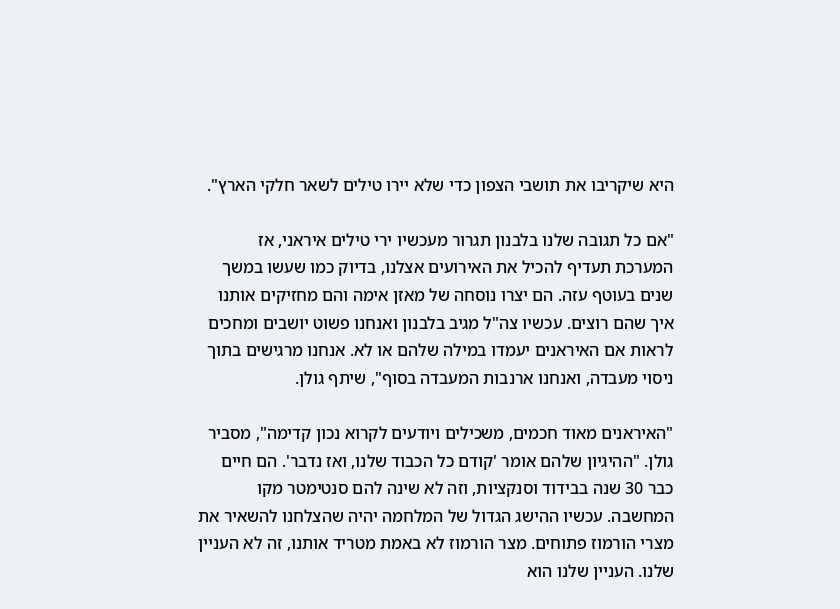היא שיקריבו את תושבי הצפון כדי שלא יירו טילים לשאר חלקי הארץ".

"אם כל תגובה שלנו בלבנון תגרור מעכשיו ירי טילים איראני, אז המערכת תעדיף להכיל את האירועים אצלנו, בדיוק כמו שעשו במשך שנים בעוטף עזה. הם יצרו נוסחה של מאזן אימה והם מחזיקים אותנו איך שהם רוצים. עכשיו צה"ל מגיב בלבנון ואנחנו פשוט יושבים ומחכים לראות אם האיראנים יעמדו במילה שלהם או לא. אנחנו מרגישים בתוך ניסוי מעבדה, ואנחנו ארנבות המעבדה בסוף", שיתף גולן.

"האיראנים מאוד חכמים, משכילים ויודעים לקרוא נכון קדימה", מסביר גולן. "ההיגיון שלהם אומר 'קודם כל הכבוד שלנו, ואז נדבר'. הם חיים כבר 30 שנה בבידוד וסנקציות, וזה לא שינה להם סנטימטר מקו המחשבה. עכשיו ההישג הגדול של המלחמה יהיה שהצלחנו להשאיר את מצרי הורמוז פתוחים. מצר הורמוז לא באמת מטריד אותנו, זה לא העניין שלנו. העניין שלנו הוא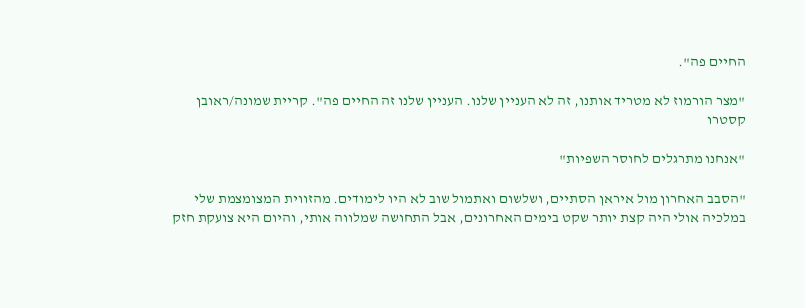החיים פה".

"מצר הורמוז לא מטריד אותנו, זה לא העניין שלנו. העניין שלנו זה החיים פה". קריית שמונה/ראובן קסטרו

"אנחנו מתרגלים לחוסר השפיות"

"הסבב האחרון מול איראן הסתיים, ושלשום ואתמול שוב לא היו לימודים. מהזווית המצומצמת שלי במלכיה אולי היה קצת יותר שקט בימים האחרונים, אבל התחושה שמלווה אותי, והיום היא צועקת חזק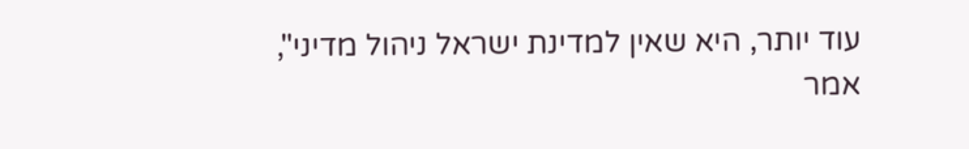עוד יותר, היא שאין למדינת ישראל ניהול מדיני", אמר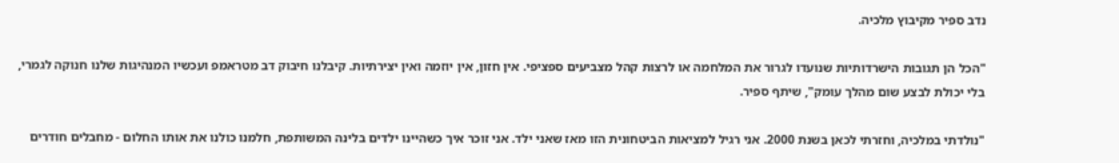נדב ספיר מקיבוץ מלכיה.

"הכל הן תגובות הישרדותיות שנועדו לגרור את המלחמה או לרצות קהל מצביעים ספציפי. אין חזון, אין יוזמה ואין יצירתיות. קיבלנו חיבוק דב מטראמפ ועכשיו המנהיגות שלנו חנוקה לגמרי, בלי יכולת לבצע שום מהלך עומק", שיתף ספיר.

"נולדתי במלכיה, וחזרתי לכאן בשנת 2000. אני רגיל למציאות הביטחונית הזו מאז שאני ילד. אני זוכר איך כשהיינו ילדים בלינה המשותפת, חלמנו כולנו את אותו החלום - מחבלים חודרים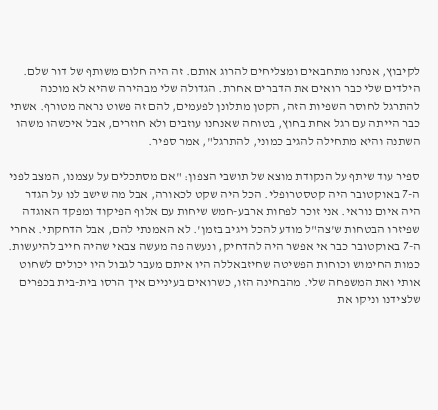לקיבוץ, אנחנו מתחבאים ומצליחים להרוג אותם. זה היה חלום משותף של דור שלם. הילדים שלי כבר רואים את הדברים אחרת. הגדולה שלי מבהירה שהיא לא מוכנה להתרגל לחוסר השפיות הזה, הקטן מתלונן לפעמים, להם זה פשוט נראה מטורף. אשתי כבר הייתה עם רגל אחת בחוץ, בטוחה שאנחנו עוזבים ולא חוזרים, אבל איכשהו משהו השתנה והיא מתחילה להגיב כמוני, להתרגל", אמר ספיר.

ספיר עוד שיתף על הנקודת מוצא של תושבי הצפון: "אם מסתכלים על עצמנו, המצב לפני ה-7 באוקטובר היה קטסטרופלי. הכל היה שקט לכאורה, אבל מה שישב לנו על הגדר היה איום נוראי. אני זוכר לפחות ארבע-חמש שיחות עם אלוף הפיקוד ומפקד האוגדה שפיזרו הבטחות ש'צה"ל מודע להכל ויגיב בזמן'. לא האמנתי להם, אבל הדחקתי. אחרי ה-7 באוקטובר כבר אי אפשר היה להדחיק, ונעשה פה מעשה צבאי שהיה חייב להיעשות. כמות החימוש וכוחות הפשיטה שחיזבאללה היו איתם מעבר לגבול היו יכולים לשחוט אותי ואת המשפחה שלי. מהבחינה הזו, כשרואים בעיניים איך הרסו בית-בית בכפרים שלצידנו וניקו את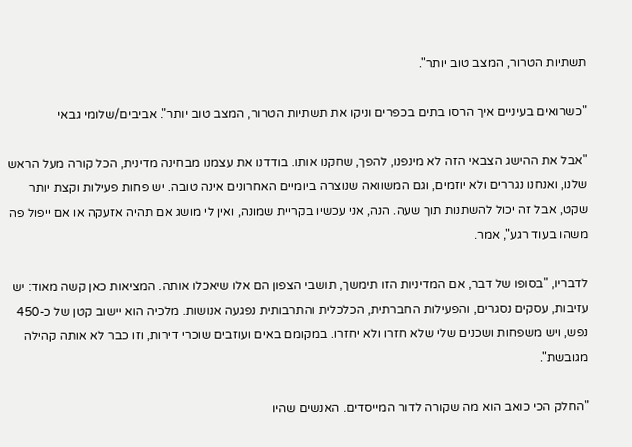תשתיות הטרור, המצב טוב יותר".

"כשרואים בעיניים איך הרסו בתים בכפרים וניקו את תשתיות הטרור, המצב טוב יותר". אביבים/שלומי גבאי

"אבל את ההישג הצבאי הזה לא מינפנו, להפך, שחקנו אותו. בודדנו את עצמנו מבחינה מדינית, הכל קורה מעל הראש שלנו, ואנחנו נגררים ולא יוזמים, וגם המשוואה שנוצרה ביומיים האחרונים אינה טובה. יש פחות פעילות וקצת יותר שקט, אבל זה יכול להשתנות תוך שעה. הנה, אני עכשיו בקריית שמונה, ואין לי מושג אם תהיה אזעקה או אם ייפול פה משהו בעוד רגע", אמר.

לדבריו, "בסופו של דבר, אם המדיניות הזו תימשך, תושבי הצפון הם אלו שיאכלו אותה. המציאות כאן קשה מאוד: יש עזיבות, עסקים נסגרים, והפעילות החברתית, הכלכלית והתרבותית נפגעה אנושות. מלכיה הוא יישוב קטן של כ-450 נפש, ויש משפחות ושכנים שלי שלא חזרו ולא יחזרו. במקומם באים ועוזבים שוכרי דירות, וזו כבר לא אותה קהילה מגובשת".

"החלק הכי כואב הוא מה שקורה לדור המייסדים. האנשים שהיו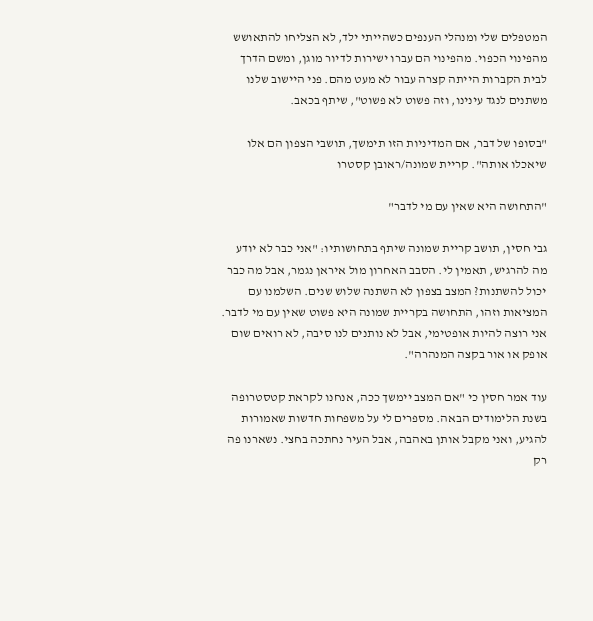המטפלים שלי ומנהלי הענפים כשהייתי ילד, לא הצליחו להתאושש מהפינוי הכפוי. מהפינוי הם עברו ישירות לדיור מוגן, ומשם הדרך לבית הקברות הייתה קצרה עבור לא מעט מהם. פני היישוב שלנו משתנים לנגד עינינו, וזה פשוט לא פשוט", שיתף בכאב.

"בסופו של דבר, אם המדיניות הזו תימשך, תושבי הצפון הם אלו שיאכלו אותה". קריית שמונה/ראובן קסטרו

"התחושה היא שאין עם מי לדבר"

גבי חסין, תושב קריית שמונה שיתף בתחושותיו: "אני כבר לא יודע מה להרגיש, תאמין לי. הסבב האחרון מול איראן נגמר, אבל מה כבר יכול להשתנות? המצב בצפון לא השתנה שלוש שנים. השלמנו עם המציאות וזהו, התחושה בקריית שמונה היא פשוט שאין עם מי לדבר. אני רוצה להיות אופטימי, אבל לא נותנים לנו סיבה, לא רואים שום אופק או אור בקצה המנהרה".

עוד אמר חסין כי "אם המצב יימשך ככה, אנחנו לקראת קטסטרופה בשנת הלימודים הבאה. מספרים לי על משפחות חדשות שאמורות להגיע, ואני מקבל אותן באהבה, אבל העיר נחתכה בחצי. נשארנו פה רק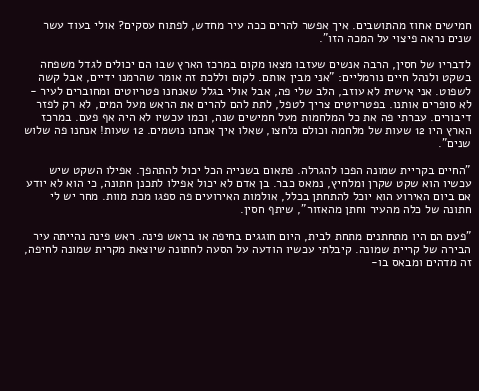חמישים אחוז מהתושבים. איך אפשר להרים ככה עיר מחדש, לפתוח עסקים? אולי בעוד עשר שנים נראה פיצוי על המכה הזו".

לדבריו של חסין, הרבה אנשים שעזבו מצאו מקום במרכז הארץ שבו הם יכולים לגדל משפחה בשקט ולנהל חיים נורמליים: "אני מבין אותם. לקום וללכת זה אומר שהרמנו ידיים, אבל קשה לשפוט. אני אישית לא עוזב, הלב שלי פה, אבל אולי בגלל שאנחנו פטריוטים ומחוברים לעיר - לא סופרים אותנו. בפטריוטים צריך לטפל, לתת להם להרים את הראש מעל המים, לא רק לפזר דיבורים. עברתי פה את כל המלחמות מעל חמישים שנה, וכמו עכשיו לא היה אף פעם. במרכז הארץ היו 12 שעות של מלחמה וכולם נלחצו, שאלו איך אנחנו נושמים. 12 שעות! אנחנו פה שלוש שנים".

"החיים בקריית שמונה הפכו להגרלה. פתאום בשנייה הכל יכול להתהפך. אפילו השקט שיש עכשיו הוא שקט שקרן ומלחיץ, נמאס כבר. בן אדם לא יכול אפילו לתכנן חתונה, כי הוא לא יודע אם ביום האירוע הוא יוכל להתחתן בכלל, אולמות האירועים פה ספגו מכת מוות. מחר יש לי חתונה של כלה מהעיר וחתן מהאזור", שיתף חסין.

"פעם הם היו מתחתנים מתחת לבית, היום חוגגים בחיפה או בראש פינה. ראש פינה נהייתה עיר הבירה של קריית שמונה. קיבלתי עכשיו הודעה על הסעה לחתונה שיוצאת מקרית שמונה לחיפה, זה מדהים ומבאס בו-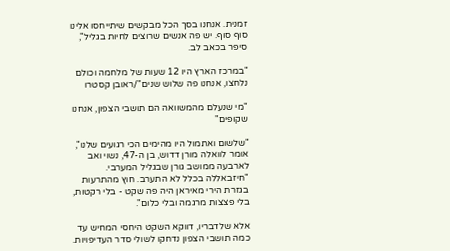זמנית. אנחנו בסך הכל מבקשים שיתייחסו אלינו סוף סוף. יש פה אנשים שרוצים לחיות בגליל", סיפר בכאב לב.

"במרכז הארץ היו 12 שעות של מלחמה וכולם נלחצו, אנחנו פה שלוש שנים"/ראובן קסטרו

"מי שנעלם מהמשוואה הם תושבי הצפון, אנחנו שקופים"

"שלשום ואתמול היו מהימים הכי רגועים שלנו", אומר לוואלה מורן דדוש, בן ה-47, נשוי ואב לארבעה ממושב גורן שבגליל המערבי. "חיזבאללה בכלל לא התערב. חוץ מהתרעות בגזרת הירי מאיראן היה פה שקט - בלי רקטות, בלי פצצות מרגמה ובלי כלום".

אלא שלדבריו, דווקא השקט היחסי המחיש עד כמה תושבי הצפון נדחקו לשולי סדר העדיפויות.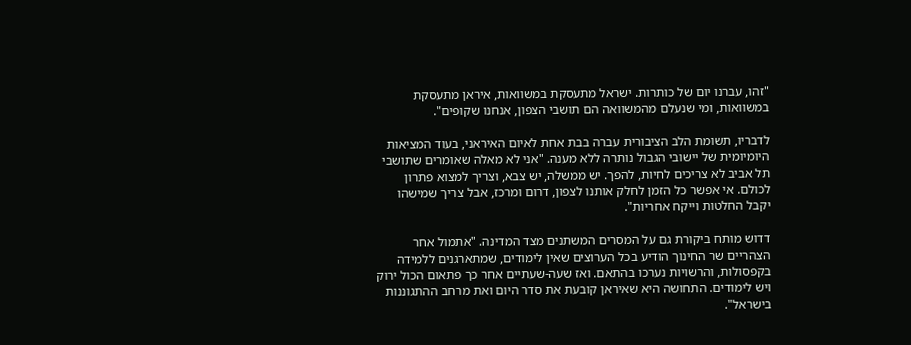"זהו, עברנו יום של כותרות. ישראל מתעסקת במשוואות, איראן מתעסקת במשוואות, ומי שנעלם מהמשוואה הם תושבי הצפון, אנחנו שקופים".

לדבריו, תשומת הלב הציבורית עברה בבת אחת לאיום האיראני, בעוד המציאות היומיומית של יישובי הגבול נותרה ללא מענה. "אני לא מאלה שאומרים שתושבי תל אביב לא צריכים לחיות, להפך. יש ממשלה, יש צבא, וצריך למצוא פתרון לכולם. אי אפשר כל הזמן לחלק אותנו לצפון, דרום ומרכז, אבל צריך שמישהו יקבל החלטות וייקח אחריות".

דדוש מותח ביקורת גם על המסרים המשתנים מצד המדינה. "אתמול אחר הצהריים שר החינוך הודיע בכל הערוצים שאין לימודים, שמתארגנים ללמידה בקפסולות, והרשויות נערכו בהתאם. ואז שעה-שעתיים אחר כך פתאום הכול ירוק ויש לימודים. התחושה היא שאיראן קובעת את סדר היום ואת מרחב ההתגוננות בישראל".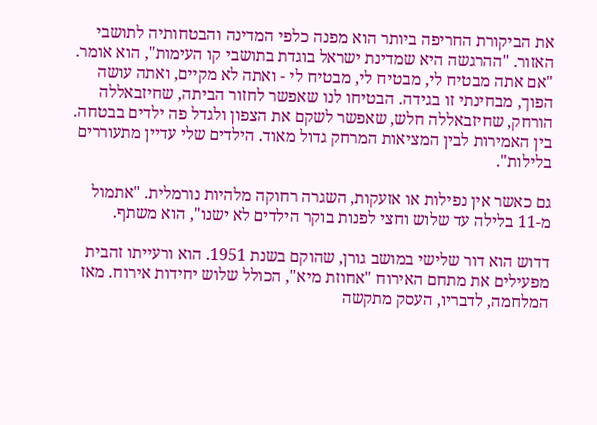את הביקורת החריפה ביותר הוא מפנה כלפי המדינה והבטחותיה לתושבי האזור. "ההרגשה היא שמדינת ישראל בוגדת בתושבי קו העימות", הוא אומר. "אם אתה מבטיח לי, מבטיח לי, מבטיח לי - ואתה לא מקיים, ואתה עושה הפוך, מבחינתי זו בגידה. הבטיחו לנו שאפשר לחזור הביתה, שחיזבאללה הורחק, שחיזבאללה חלש, שאפשר לשקם את הצפון ולגדל פה ילדים בבטחה. בין האמירות לבין המציאות המרחק גדול מאוד. הילדים שלי עדיין מתעוררים בלילות".

גם כאשר אין נפילות או אזעקות, השגרה רחוקה מלהיות נורמלית. "אתמול מ-11 בלילה עד שלוש וחצי לפנות בוקר הילדים לא ישנו", הוא משתף.

דדוש הוא דור שלישי במושב גורן, שהוקם בשנת 1951. הוא ורעייתו זהבית מפעילים את מתחם האירוח "אחוזת מיא", הכולל שלוש יחידות אירוח. מאז המלחמה, לדבריו, העסק מתקשה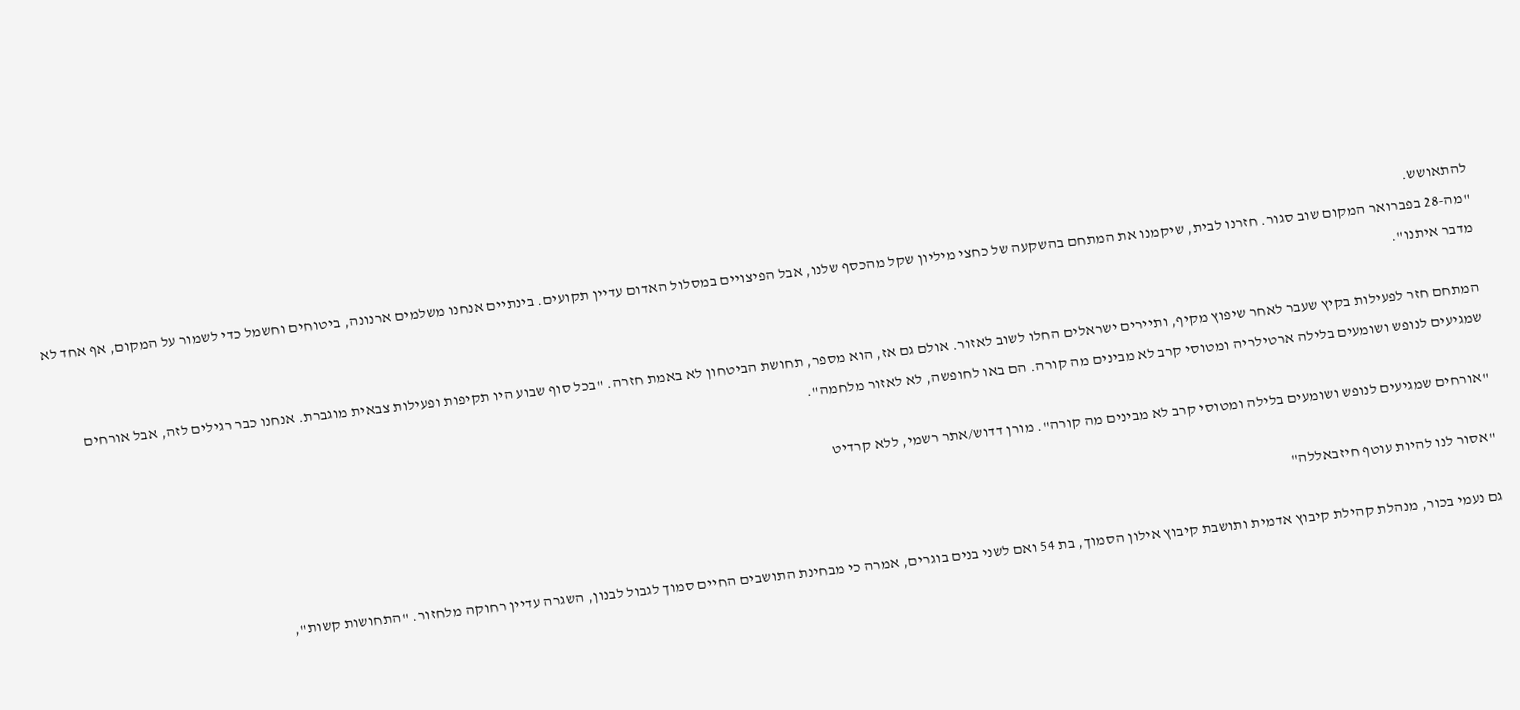להתאושש.
"מה-28 בפברואר המקום שוב סגור. חזרנו לבית, שיקמנו את המתחם בהשקעה של כחצי מיליון שקל מהכסף שלנו, אבל הפיצויים במסלול האדום עדיין תקועים. בינתיים אנחנו משלמים ארנונה, ביטוחים וחשמל כדי לשמור על המקום, אף אחד לא מדבר איתנו".

המתחם חזר לפעילות בקיץ שעבר לאחר שיפוץ מקיף, ותיירים ישראלים החלו לשוב לאזור. אולם גם אז, הוא מספר, תחושת הביטחון לא באמת חזרה. "בכל סוף שבוע היו תקיפות ופעילות צבאית מוגברת. אנחנו כבר רגילים לזה, אבל אורחים שמגיעים לנופש ושומעים בלילה ארטילריה ומטוסי קרב לא מבינים מה קורה. הם באו לחופשה, לא לאזור מלחמה".

"אורחים שמגיעים לנופש ושומעים בלילה ומטוסי קרב לא מבינים מה קורה". מורן דדוש/אתר רשמי, ללא קרדיט

"אסור לנו להיות עוטף חיזבאללה"

גם נעמי בכור, מנהלת קהילת קיבוץ אדמית ותושבת קיבוץ אילון הסמוך, בת 54 ואם לשני בנים בוגרים, אמרה כי מבחינת התושבים החיים סמוך לגבול לבנון, השגרה עדיין רחוקה מלחזור. "התחושות קשות",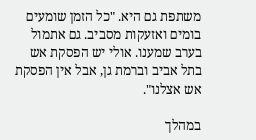משתפת גם היא. "כל הזמן שומעים בומים ואזעקות מסביב. גם אתמול בערב שמענו. אולי יש הפסקת אש בתל אביב וברמת גן, אבל אין הפסקת אש אצלנו".

במהלך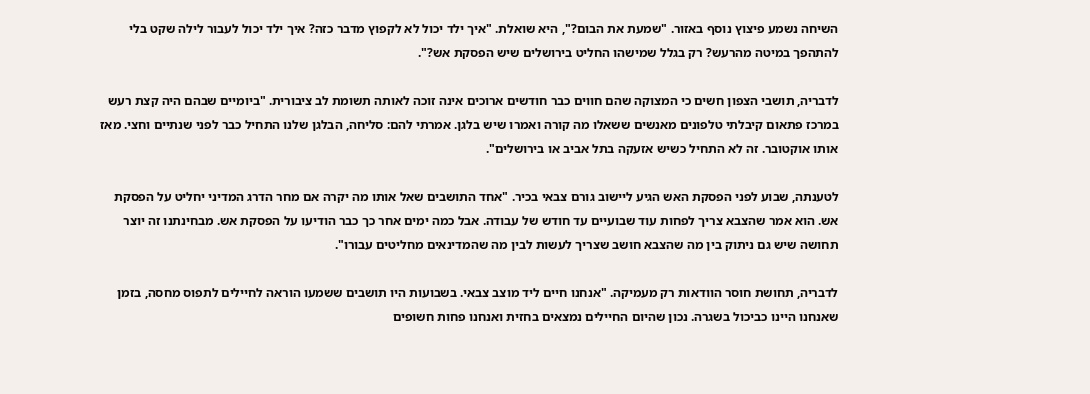השיחה נשמע פיצוץ נוסף באזור. "שמעת את הבום?", היא שואלת. "איך ילד יכול לא לקפוץ מדבר כזה? איך ילד יכול לעבור לילה שקט בלי להתהפך במיטה מהרעש? רק בגלל שמישהו החליט בירושלים שיש הפסקת אש?".

לדבריה, תושבי הצפון חשים כי המצוקה שהם חווים כבר חודשים ארוכים אינה זוכה לאותה תשומת לב ציבורית. "ביומיים שבהם היה קצת רעש במרכז פתאום קיבלתי טלפונים מאנשים ששאלו מה קורה ואמרו שיש בלגן. אמרתי להם: סליחה, הבלגן שלנו התחיל כבר לפני שנתיים וחצי. מאז אותו אוקטובר. זה לא התחיל כשיש אזעקה בתל אביב או בירושלים".

לטענתה, שבוע לפני הפסקת האש הגיע ליישוב גורם צבאי בכיר. "אחד התושבים שאל אותו מה יקרה אם מחר הדרג המדיני יחליט על הפסקת אש. הוא אמר שהצבא צריך לפחות עוד שבועיים עד חודש של עבודה. אבל כמה ימים אחר כך כבר הודיעו על הפסקת אש. מבחינתנו זה יוצר תחושה שיש גם ניתוק בין מה שהצבא חושב שצריך לעשות לבין מה שהמדינאים מחליטים עבורו".

לדבריה, תחושת חוסר הוודאות רק מעמיקה. "אנחנו חיים ליד מוצב צבאי. בשבועות היו תושבים ששמעו הוראה לחיילים לתפוס מחסה, בזמן שאנחנו היינו כביכול בשגרה. נכון שהיום החיילים נמצאים בחזית ואנחנו פחות חשופים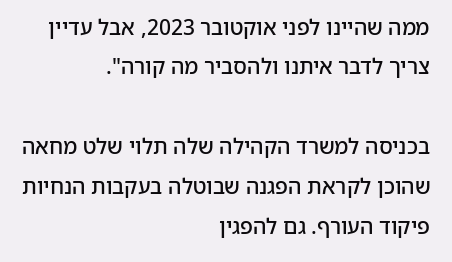ממה שהיינו לפני אוקטובר 2023, אבל עדיין צריך לדבר איתנו ולהסביר מה קורה".

בכניסה למשרד הקהילה שלה תלוי שלט מחאה שהוכן לקראת הפגנה שבוטלה בעקבות הנחיות פיקוד העורף. גם להפגין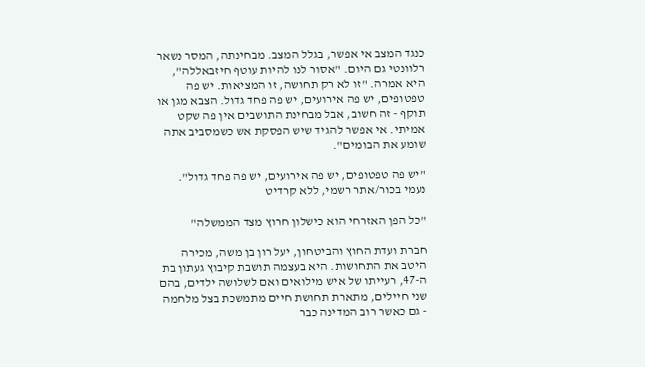כנגד המצב אי אפשר, בגלל המצב. מבחינתה, המסר נשאר רלוונטי גם היום. "אסור לנו להיות עוטף חיזבאללה", היא אמרה. "זו לא רק תחושה, זו המציאות. יש פה טפטופים, יש פה אירועים, יש פה פחד גדול. הצבא מגן או תוקף - זה חשוב, אבל מבחינת התושבים אין פה שקט אמיתי. אי אפשר להגיד שיש הפסקת אש כשמסביב אתה שומע את הבומים".

"יש פה טפטופים, יש פה אירועים, יש פה פחד גדול". נעמי בכור/אתר רשמי, ללא קרדיט

"כל הפן האזרחי הוא כישלון חרוץ מצד הממשלה"

חברת ועדת החוץ והביטחון, יעל רון בן משה, מכירה היטב את התחושות. היא בעצמה תושבת קיבוץ געתון בת ה-47, רעייתו של איש מילואים ואם לשלושה ילדים, בהם שני חיילים, מתארת תחושת חיים מתמשכת בצל מלחמה - גם כאשר רוב המדינה כבר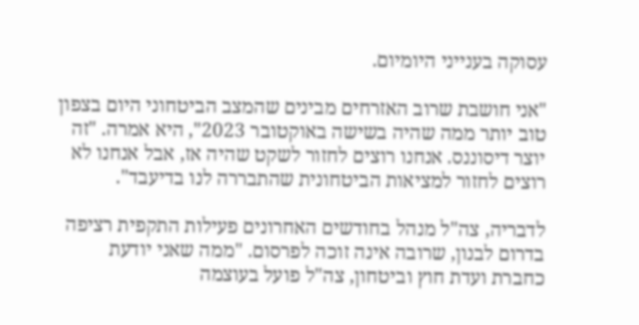עסוקה בענייני היומיום.

"אני חושבת שרוב האזרחים מבינים שהמצב הביטחוני היום בצפון טוב יותר ממה שהיה בשישה באוקטובר 2023", היא אמרה. "זה יוצר דיסוננס. אנחנו רוצים לחזור לשקט שהיה אז, אבל אנחנו לא רוצים לחזור למציאות הביטחונית שהתבררה לנו בדיעבד".

לדבריה, צה"ל מנהל בחודשים האחרונים פעילות התקפית רציפה בדרום לבנון, שרובה אינה זוכה לפרסום. "ממה שאני יודעת כחברת ועדת חוץ וביטחון, צה"ל פועל בעוצמה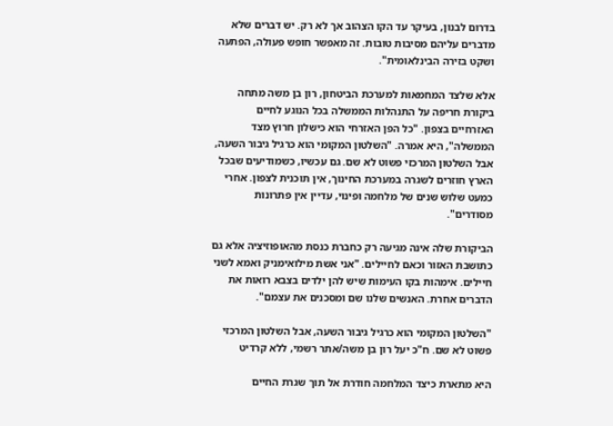בדרום לבנון, בעיקר עד הקו הצהוב אך לא רק. יש דברים שלא מדברים עליהם מסיבות טובות. זה מאפשר חופש פעולה, הפתעה ושקט בזירה הבינלאומית".

אלא שלצד המחמאות למערכת הביטחון, רון בן משה מתחה ביקורת חריפה על התנהלות הממשלה בכל הנוגע לחיים האזרחיים בצפון. "כל הפן האזרחי הוא כישלון חרוץ מצד הממשלה", היא אמרה. "השלטון המקומי הוא כרגיל גיבור השעה, אבל השלטון המרכזי פשוט לא שם. גם עכשיו, כשמודיעים שבכל הארץ חוזרים לשגרה במערכת החינוך, אין תוכנית לצפון. אחרי כמעט שלוש שנים של מלחמה ופינוי, עדיין אין פתרונות מסודרים".

הביקורת שלה אינה מגיעה רק כחברת כנסת מהאופוזיציה אלא גם כתושבת האזור וכאם לחיילים. "אני אשת מילואימניק ואמא לשני חיילים. אימהות בקו העימות שיש להן ילדים בצבא רואות את הדברים אחרת. האנשים שלנו שם ומסכנים את עצמם".

"השלטון המקומי הוא כרגיל גיבור השעה, אבל השלטון המרכזי פשוט לא שם. ח"כ יעל רון בן משה/אתר רשמי, ללא קרדיט

היא מתארת כיצד המלחמה חודרת אל תוך שגרת החיים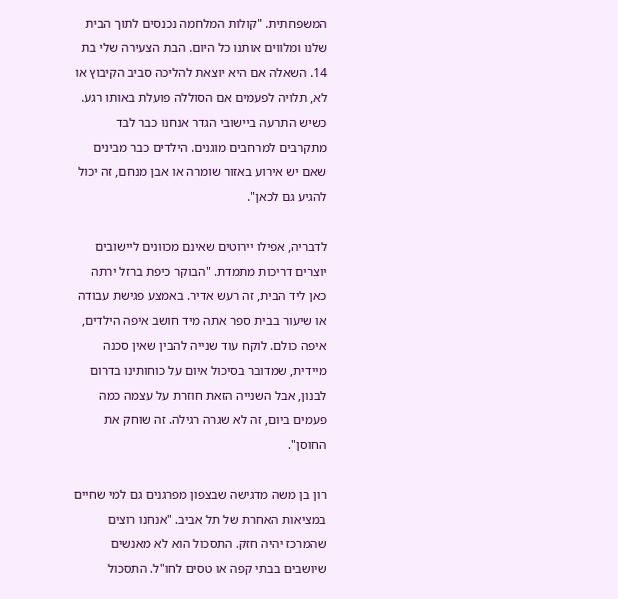המשפחתית. "קולות המלחמה נכנסים לתוך הבית שלנו ומלווים אותנו כל היום. הבת הצעירה שלי בת 14. השאלה אם היא יוצאת להליכה סביב הקיבוץ או לא, תלויה לפעמים אם הסוללה פועלת באותו רגע. כשיש התרעה ביישובי הגדר אנחנו כבר לבד מתקרבים למרחבים מוגנים. הילדים כבר מבינים שאם יש אירוע באזור שומרה או אבן מנחם, זה יכול להגיע גם לכאן".

לדבריה, אפילו יירוטים שאינם מכוונים ליישובים יוצרים דריכות מתמדת. "הבוקר כיפת ברזל ירתה כאן ליד הבית, זה רעש אדיר. באמצע פגישת עבודה או שיעור בבית ספר אתה מיד חושב איפה הילדים, איפה כולם. לוקח עוד שנייה להבין שאין סכנה מיידית, שמדובר בסיכול איום על כוחותינו בדרום לבנון, אבל השנייה הזאת חוזרת על עצמה כמה פעמים ביום, זה לא שגרה רגילה. זה שוחק את החוסן".

רון בן משה מדגישה שבצפון מפרגנים גם למי שחיים במציאות האחרת של תל אביב. "אנחנו רוצים שהמרכז יהיה חזק. התסכול הוא לא מאנשים שיושבים בבתי קפה או טסים לחו"ל. התסכול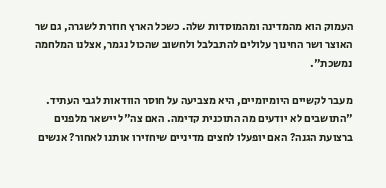העמוק הוא מהמדינה ומהמוסדות שלה. כשכל הארץ חוזרת לשגרה, גם שר האוצר ושר החינוך עלולים להתבלבל ולחשוב שהכול נגמר, אצלנו המלחמה נמשכת".

מעבר לקשיים היומיומיים, היא מצביעה על חוסר הוודאות לגבי העתיד. "התושבים לא יודעים מה התוכנית קדימה. האם צה"ל יישאר מלפנים ברצועת הגנה? האם יופעלו לחצים מדיניים שיחזירו אותנו לאחור? אנשים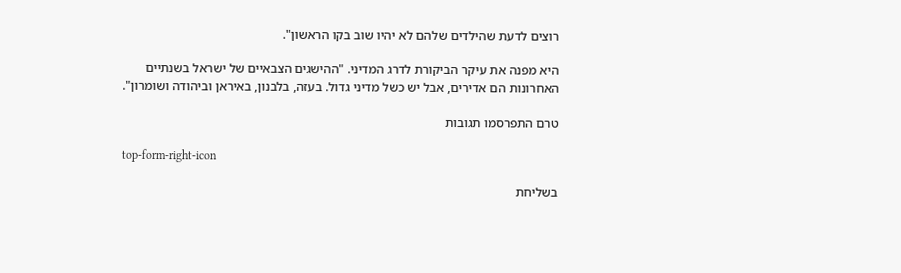רוצים לדעת שהילדים שלהם לא יהיו שוב בקו הראשון".

היא מפנה את עיקר הביקורת לדרג המדיני. "ההישגים הצבאיים של ישראל בשנתיים האחרונות הם אדירים, אבל יש כשל מדיני גדול. בעזה, בלבנון, באיראן וביהודה ושומרון".

טרם התפרסמו תגובות

top-form-right-icon

בשליחת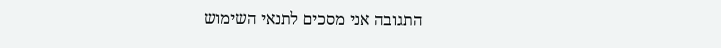התגובה אני מסכים לתנאי השימוש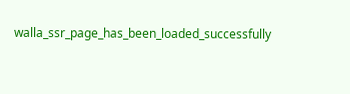walla_ssr_page_has_been_loaded_successfully